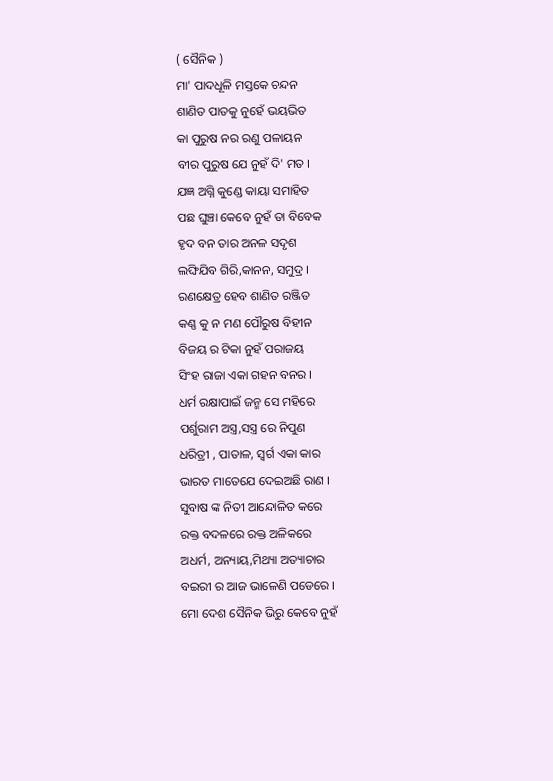( ସୈନିକ )
ମା' ପାଦଧୂଳି ମସ୍ତକେ ଚନ୍ଦନ
ଶାଣିତ ପାତକୁ ନୁହେଁ ଭୟଭିତ
କା ପୁରୁଷ ନର ରଣୁ ପଳାୟନ
ବୀର ପୁରୁଷ ଯେ ନୁହଁ ଦି' ମତ ।
ଯଜ୍ଞ ଅଗ୍ନି କୁଣ୍ଡେ କାୟା ସମାହିତ
ପଛ ଘୁଞ୍ଚା କେବେ ନୁହଁ ତା ବିବେକ
ହୃଦ ବନ ତାର ଅନଳ ସଦୃଶ
ଲଙ୍ଘିଯିବ ଗିରି,କାନନ, ସମୁଦ୍ର ।
ରଣକ୍ଷେତ୍ର ହେବ ଶାଣିତ ରଞ୍ଜିତ
କଣ୍ଣ କୁ ନ ମଣ ପୌରୁଷ ବିହୀନ
ବିଜୟ ର ଟିକା ନୁହଁ ପରାଜୟ
ସିଂହ ରାଜା ଏକା ଗହନ ବନର ।
ଧର୍ମ ରକ୍ଷାପାଇଁ ଜନ୍ମ ସେ ମହିରେ
ପର୍ଶୁରାମ ଅସ୍ତ୍ର,ସସ୍ତ୍ର ରେ ନିପୁଣ
ଧରିତ୍ରୀ , ପାତାଳ, ସ୍ବର୍ଗ ଏକା କାର
ଭାରତ ମାତେଯେ ଦେଇଅଛି ରାଣ ।
ସୁବାଷ ଙ୍କ ନିତୀ ଆନ୍ଦୋଳିତ କରେ
ରକ୍ତ ବଦଳରେ ରକ୍ତ ଅଳିକରେ
ଅଧର୍ମ, ଅନ୍ୟାୟ,ମିଥ୍ୟା ଅତ୍ୟାଚାର
ବଇରୀ ର ଆଜ ଭାଳେଣି ପଡେରେ ।
ମୋ ଦେଶ ସୈନିକ ଭିରୁ କେବେ ନୁହଁ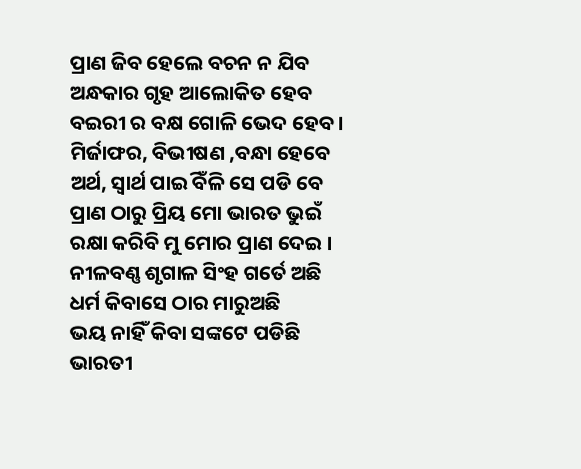ପ୍ରାଣ ଜିବ ହେଲେ ବଚନ ନ ଯିବ
ଅନ୍ଧକାର ଗୃହ ଆଲୋକିତ ହେବ
ବଇରୀ ର ବକ୍ଷ ଗୋଳି ଭେଦ ହେବ ।
ମିର୍ଜାଫର, ବିଭୀଷଣ ,ବନ୍ଧା ହେବେ
ଅର୍ଥ, ସ୍ବାର୍ଥ ପାଇିଁ ବଳି ସେ ପଡି ବେ
ପ୍ରାଣ ଠାରୁ ପ୍ରିୟ ମୋ ଭାରତ ଭୁଇଁ
ରକ୍ଷା କରିବି ମୁ ମୋର ପ୍ରାଣ ଦେଇ ।
ନୀଳବଣ୍ଣ ଶୃଗାଳ ସିଂହ ଗର୍ତେ ଅଛି
ଧର୍ମ କିବାସେ ଠାର ମାରୁଅଛି
ଭୟ ନାହିଁ କିବା ସଙ୍କଟେ ପଡିଛି
ଭାରତୀ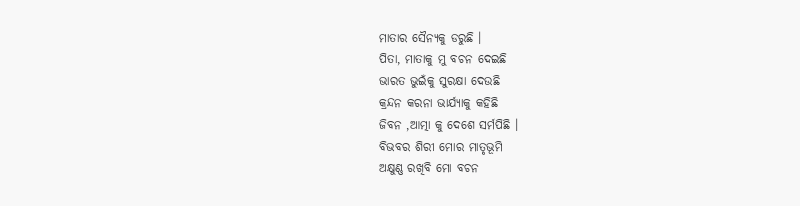ମାତାର ସୈନ୍ୟକୁ ଡରୁଛି ।
ପିତା, ମାତାକୁ ମୁ ବଚନ ଦେଇଛି
ଭାରତ ଭୁଇଁକୁ ସୁରକ୍ଷା ଦେଉଛି
କ୍ରନ୍ଦନ କରନା ଭାର୍ଯ୍ୟାକୁ କହିଛି
ଜିବନ ,ଆତ୍ମା କୁ ଦେଶେ ସର୍ମପିଛି ।
ବିଭବର ଶିରୀ ମୋର ମାତୃଭୂମି
ଅକ୍ଷୁଣ୍ଣ ରଖିବି ମୋ ବଚନ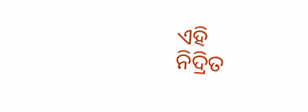ଏହି
ନିଦ୍ରିତ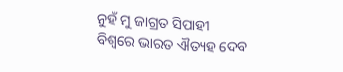ନୁହଁ ମୁ ଜାଗ୍ରତ ସିପାହୀ
ବିଶ୍ବରେ ଭାରତ ଐତ୍ୟହ ଦେବ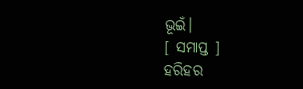ଭୂଇଁ।
[ ସମାପ୍ତ ]
ହରିହର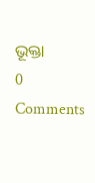ଭୂକ୍ତା
0 Comments